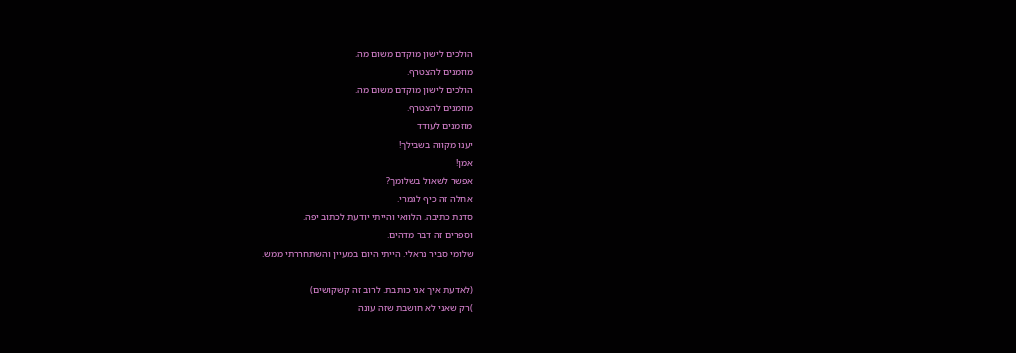הולכים לישון מוקדם משום מה.
מוזמנים להצטרף.
הולכים לישון מוקדם משום מה.
מוזמנים להצטרף.
מוזמנים לעודד
יענו מקווה בשבילך!
אמן!
אפשר לשאול בשלומך?
אחלה זה כיף לגמרי.
סדנת כתיבה. הלוואי והייתי יודעת לכתוב יפה.
וספרים זה דבר מדהים.
שלומי סביר נראלי. הייתי היום במעיין והשתחררתי ממש.

(לאדעת איך אני כותבת. לרוב זה קשקושים)
)רק שאני לא חושבת שזה עונה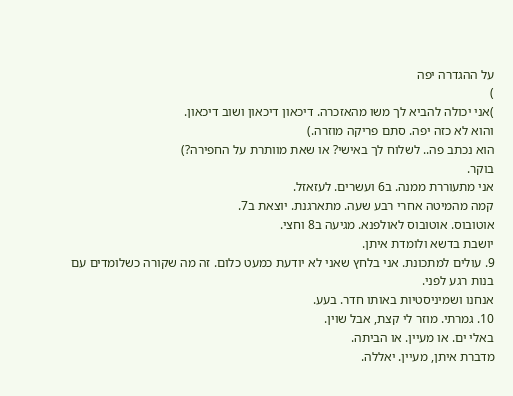על ההגדרה יפה
)
)אני יכולה להביא לך משו מהאזכרה. דיכאון דיכאון ושוב דיכאון.
והוא לא כזה יפה. סתם פריקה מוזרה.)
הוא נכתב פה.. לשלוח לך באישי? או שאת מוותרת על החפירה?)
בוקר.
אני מתעוררת ממנה. ב6 ועשרים. לעזאזל.
קמה מהמיטה אחרי רבע שעה. מתארגנת. יוצאת ב7.
אוטובוס. אוטובוס לאולפנא. מגיעה ב8 וחצי.
יושבת בדשא ולומדת איתן.
9. עולים למתכונת. אני בלחץ שאני לא יודעת כמעט כלום. זה מה שקורה כשלומדים עם בנות רגע לפני.
אנחנו ושמיניסטיות באותו חדר. בעע.
10. גמרתי. מוזר לי קצת, אבל שוין.
באלי ים. או מעיין. או הביתה.
מדברת איתן, מעיין. יאללה.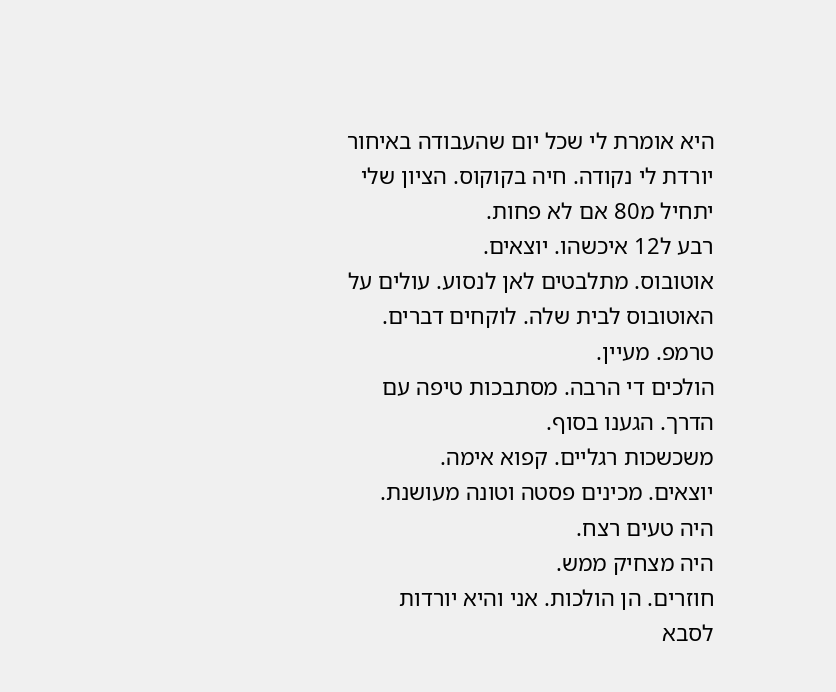היא אומרת לי שכל יום שהעבודה באיחור יורדת לי נקודה. חיה בקוקוס. הציון שלי יתחיל מ80 אם לא פחות.
רבע ל12 איכשהו. יוצאים.
אוטובוס. מתלבטים לאן לנסוע. עולים על האוטובוס לבית שלה. לוקחים דברים. טרמפ. מעיין.
הולכים די הרבה. מסתבכות טיפה עם הדרך. הגענו בסוף.
משכשכות רגליים. קפוא אימה.
יוצאים. מכינים פסטה וטונה מעושנת. היה טעים רצח.
היה מצחיק ממש.
חוזרים. הן הולכות. אני והיא יורדות לסבא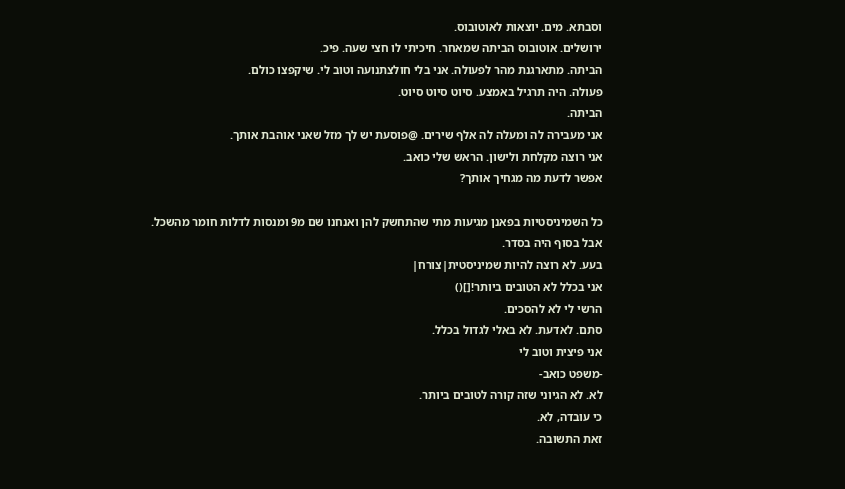וסבתא. מים. יוצאות לאוטובוס.
ירושלים. אוטובוס הביתה שמאחר. חיכיתי לו חצי שעה. פיכ.
הביתה. מתארגנת מהר לפעולה. אני בלי חולצתנועה וטוב לי. שיקפצו כולם.
פעולה. היה תרגיל באמצע. סיוט סיוט סיוט.
הביתה.
אני מעבירה לה ומעלה לה אלף שירים. @פוסעת יש לך מזל שאני אוהבת אותך.
אני רוצה מקלחת ולישון. הראש שלי כואב.
אפשר לדעת מה מגחיך אותך?

כל השמיניסטיות בפאנן מגיעות מתי שהתחשק להן ואנחנו שם מ9 ומנסות לדלות חומר מהשכל.
אבל בסוף היה בסדר.
בעע. לא רוצה להיות שמיניסטית|צורח|
אני בכלל לא הטובים ביותר![]()
הרשי לי לא להסכים.
סתם. לאדעת. לא באלי לגדול בכלל.
אני פיצית וטוב לי
-משפט כואב-
לא. לא הגיוני שזה קורה לטובים ביותר.
כי עובדה, לא.
זאת התשובה.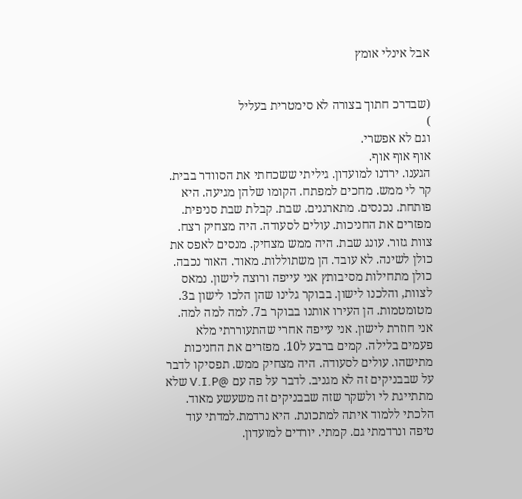אבל אינלי אומץ


(שבדרכ חתוך בצורה לא סימטרית בעליל
)
וגם לא אפשרי.
אוף אוף אוף.
הגענו. ירדנו למועדון. גיליתי ששכחתי את הסוודר בבית. קר לי ממש. מחכים למפתח. הקומו שלהן מגיעה. היא פותחת. נכנסים. מתארגנים. שבת. קבלת שבת סניפית. מפזרים את החניכות. עולים לסעודה. היה מצחיק רצח. צוות גזור. עונג שבת. היה ממש מצחיק. מנסים לאפס את כולן לשינה. לא עובד. הן משתוללות. מאוד. האור נכבה. כולן מתחילות מסיבותץ אני עייפה ורוצה לישון. נמאס לצוות, והלכנו לישון. בבוקר גלינו שהן הלכו לישון ב3. מטומטמות. הן העירו אותנו בבוקר ב7. למה למה למה. אני חוזרת לישון. אני עייפה אחרי שהתעוררתי מלא פעמים בלילה. קמים ברבע ל10. מפזרים את החניכות מתישהו. עולים לסעודה. היה מצחיק ממש. תפסיקו לדבר על שבבניקים זה לא מגניב. לדבר על פה עם @V.I.P שלא מתתייגת לי ולשקר שזה שבבניקים זה משעשע מאוד. הלכתי ללמוד איתה למתכונת. היא נרדמת.למדתי עוד טיפה ונרדמתי גם. קמתי. יורדים למועדון.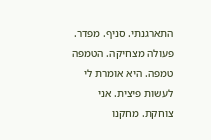התארגנתי. סניף. מפדר. פעולה מצחיקה. הטמפה טמפה. היא אומרת לי לעשות פיצית. אני צוחקת. מחקנו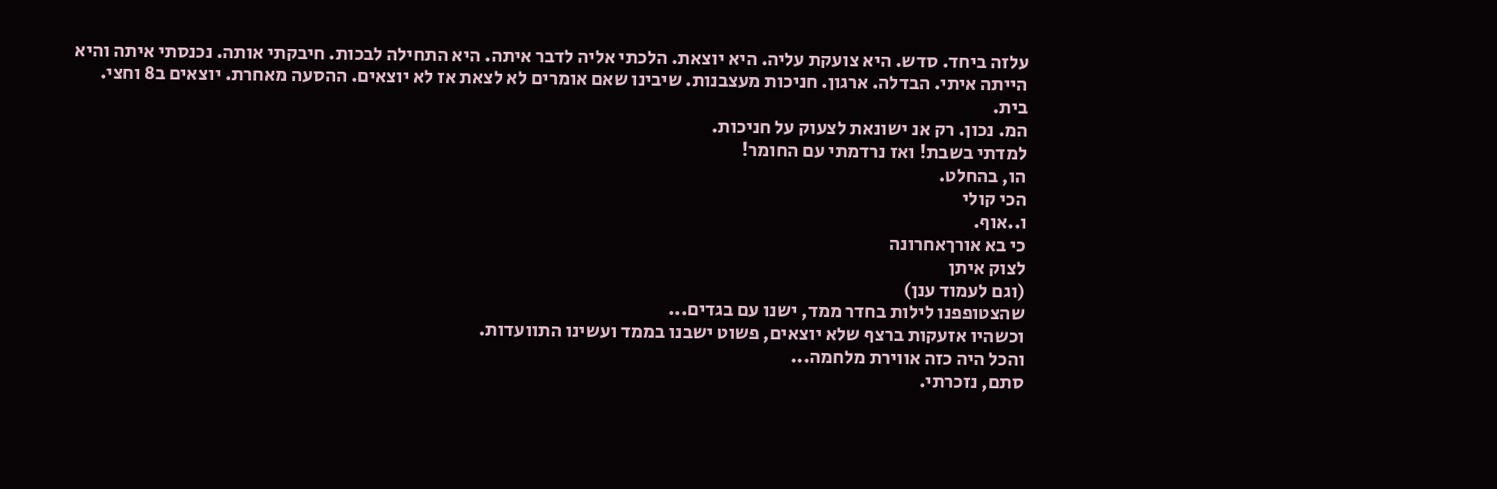עלזה ביחד. סדש. היא צועקת עליה. היא יוצאת. הלכתי אליה לדבר איתה. היא התחילה לבכות. חיבקתי אותה. נכנסתי איתה והיא הייתה איתי. הבדלה. ארגון. חניכות מעצבנות. שיבינו שאם אומרים לא לצאת אז לא יוצאים. ההסעה מאחרת. יוצאים ב8 וחצי. בית.
המ. נכון. רק אנ ישונאת לצעוק על חניכות.
למדתי בשבת! ואז נרדמתי עם החומר!
הו, בהחלט.
הכי קולי
ו..אוף.
כי בא אורךאחרונה
לצוק איתן
(וגם לעמוד ענן)
שהצטופפנו לילות בחדר ממד, ישנו עם בגדים...
וכשהיו אזעקות ברצף שלא יוצאים, פשוט ישבנו בממד ועשינו התוועדות.
והכל היה כזה אווירת מלחמה...
סתם, נזכרתי.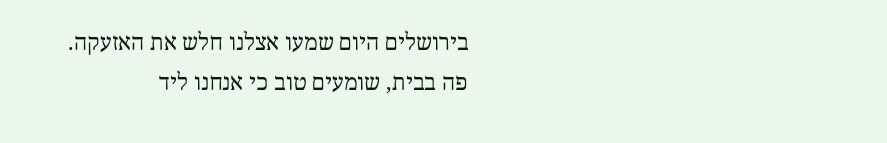בירושלים היום שמעו אצלנו חלש את האזעקה.
פה בבית, שומעים טוב כי אנחנו ליד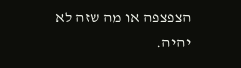הצפצפה או מה שזה לא יהיה.